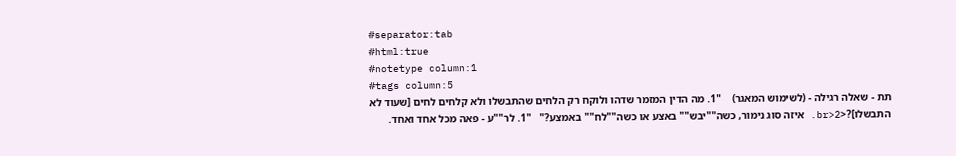#separator:tab
#html:true
#notetype column:1
#tags column:5
תת - שאלה רגילה - (לשימוש המאגר)    "1. מה הדין המזמר שדהו ולוקח רק הלחים שהתבשלו ולא קלחים לחים [שעוד לא התבשלו]?<br>2. איזה סוג נימור, כשה""יבש"" באצע או כשה""לח"" באמצע?"   "1. לר""ע - פאה מכל אחד ואחד.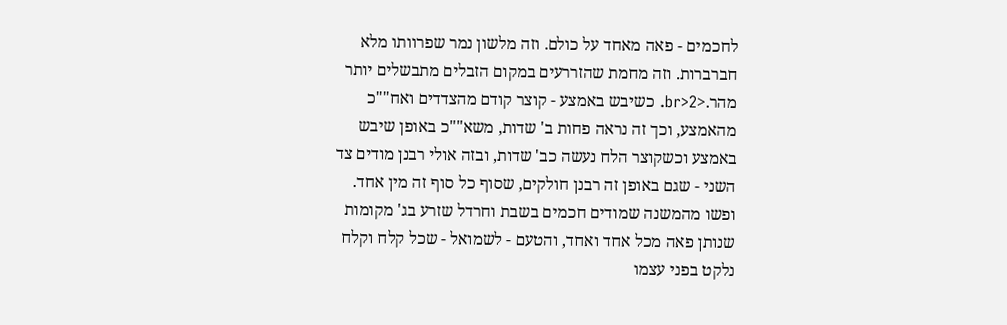לחכמים - פאה מאחד על כולם. וזה מלשון נמר שפרוותו מלא חברברות. וזה מחמת שהזררעים במקום הזבלים מתבשלים יותר מהר.<br>2. כשיבש באמצע - קוצר קודם מהצדדים ואח""כ מהאמצע, וכך זה נראה פחות ב' שדות, משא""כ באופן שיבש באמצע וכשקוצר הלח נעשה כב' שדות, ובזה אולי רבנן מודים צד השני - שגם באופן זה רבנן חולקים, שסוף כל סוף זה מין אחד. ופשו מהמשנה שמודים חכמים בשבת וחרדל שזרע בג' מקומות שנותן פאה מכל אחד ואחד, והטעם - לשמואל - שכל קלח וקלח נלקט בפני עצמו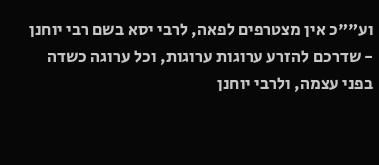וע""כ אין מצטרפים לפאה, לרבי יסא בשם רבי יוחנן - שדרכם להזרע ערוגות ערוגות, וכל ערוגה כשדה בפני עצמה, ולרבי יוחנן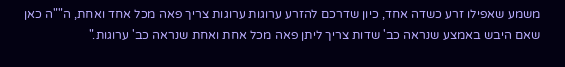משמע שאפילו זרע כשדה אחד, כיון שדרכם להזרע ערוגות ערוגות צריך פאה מכל אחד ואחת, ה""ה כאן שאם היבש באמצע שנראה כב' שדות צריך ליתן פאה מכל אחת ואחת שנראה כב' ערוגות."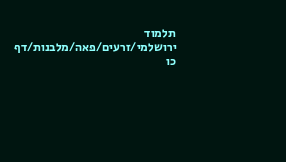תלמוד ירושלמי/זרעים/פאה/מלבנות/דף כו